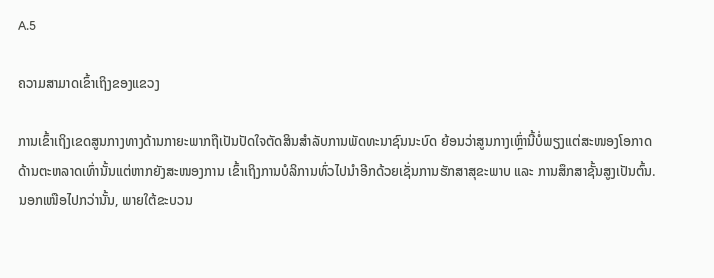A.5

ຄວາມສາມາດເຂົ້າເຖິງຂອງແຂວງ

ການເຂົ້າເຖິງເຂດສູນກາງທາງດ້ານກາຍະພາກຖືເປັນປັດໃຈຕັດສິນສຳລັບການພັດທະນາຊົນນະບົດ ຍ້ອນວ່າສູນກາງເຫຼົ່ານີ້ບໍ່ພຽງແຕ່ສະໜອງໂອກາດດ້ານຕະຫລາດເທົ່ານັ້ນແຕ່ຫາກຍັງສະໜອງການ ເຂົ້າເຖິງການບໍລິການທົ່ວໄປນຳອີກດ້ວຍເຊັ່ນການຮັກສາສຸຂະພາບ ແລະ ການສຶກສາຊັ້ນສູງເປັນຕົ້ນ. ນອກເໜືອໄປກວ່ານັ້ນ, ພາຍໃຕ້ຂະບວນ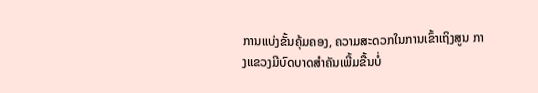ການແບ່ງຂັ້ນຄຸ້ມຄອງ, ຄວາມສະດວກໃນການເຂົ້າເຖິງສູນ ກາງແຂວງມີບົດບາດສຳຄັນເພີ້ມຂື້ນບໍ່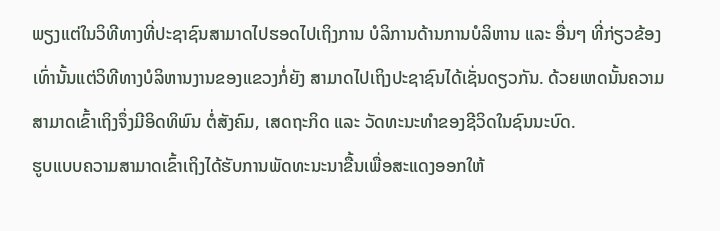ພຽງແຕ່ໃນວິທີທາງທີ່ປະຊາຊົນສາມາດໄປຮອດໄປເຖິງການ ບໍລິການດ້ານການບໍລິຫານ ແລະ ອື່ນໆ ທີ່ກ່ຽວຂ້ອງເທົ່ານັ້ນແຕ່ວິທີທາງບໍລິຫານງານຂອງແຂວງກໍ່ຍັງ ສາມາດໄປເຖິງປະຊາຊົນໄດ້ເຊັ່ນດຽວກັນ. ດ້ວຍເຫດນັ້ນຄວາມສາມາດເຂົ້າເຖິງຈຶ່ງມີອິດທິພົນ ຕໍ່ສັງຄົມ, ເສດຖະກິດ ແລະ ວັດທະນະທຳຂອງຊີວິດໃນຊົນນະບົດ.
ຮູບແບບຄວາມສາມາດເຂົ້າເຖິງໄດ້ຮັບການພັດທະນະນາຂື້ນເພື່ອສະແດງອອກໃຫ້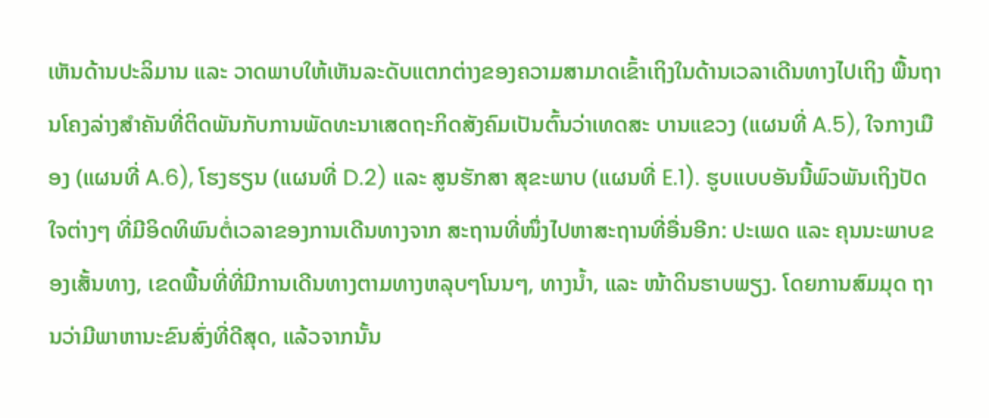ເຫັນດ້ານປະລິມານ ແລະ ວາດພາບໃຫ້ເຫັນລະດັບແຕກຕ່າງຂອງຄວາມສາມາດເຂົ້າເຖິງໃນດ້ານເວລາເດີນທາງໄປເຖິງ ພື້ນຖານໂຄງລ່າງສຳຄັນທີ່ຕິດພັນກັບການພັດທະນາເສດຖະກິດສັງຄົມເປັນຕົ້ນວ່າເທດສະ ບານແຂວງ (ແຜນທີ່ A.5), ໃຈກາງເມືອງ (ແຜນທີ່ A.6), ໂຮງຮຽນ (ແຜນທີ່ D.2) ແລະ ສູນຮັກສາ ສຸຂະພາບ (ແຜນທີ່ E.1). ຮູບແບບອັນນີ້ພົວພັນເຖິງປັດໃຈຕ່າງໆ ທີ່ມີອິດທິພົນຕໍ່ເວລາຂອງການເດີນທາງຈາກ ສະຖານທີ່ໜຶ່ງໄປຫາສະຖານທີ່ອື່ນອີກ: ປະເພດ ແລະ ຄຸນນະພາບຂອງເສັ້ນທາງ, ເຂດພື້ນທີ່ທີ່ມີການເດີນທາງຕາມທາງຫລຸບໆໂນນໆ, ທາງນ້ຳ, ແລະ ໜ້າດິນຮາບພຽງ. ໂດຍການສົມມຸດ ຖານວ່າມີພາຫານະຂົນສົ່ງທີ່ດີສຸດ, ແລ້ວຈາກນັ້ນ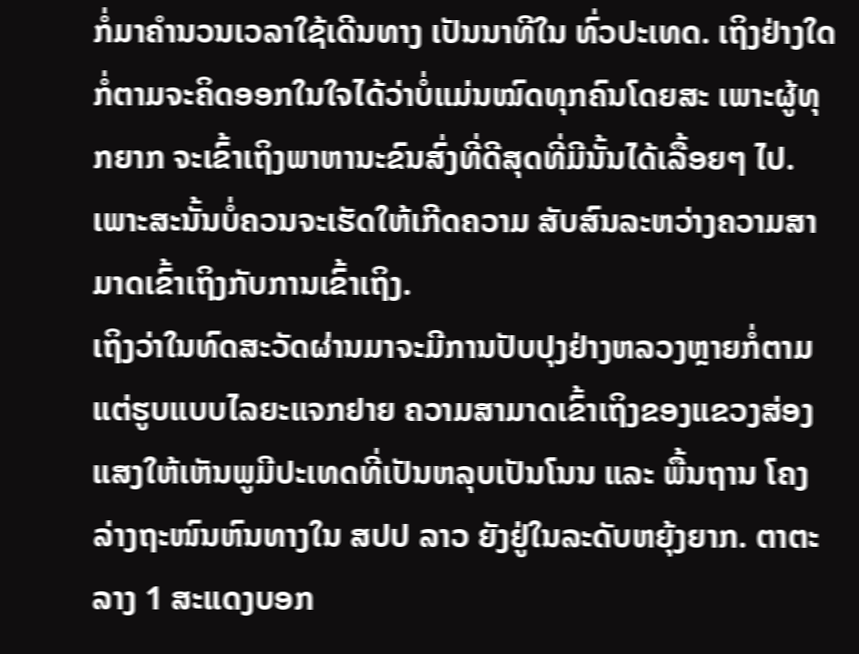ກໍ່ມາຄຳນວນເວລາໃຊ້ເດີນທາງ ເປັນນາທີໃນ ທົ່ວປະເທດ. ເຖິງຢ່າງໃດກໍ່ຕາມຈະຄິດອອກໃນໃຈໄດ້ວ່າບໍ່ແມ່ນໝົດທຸກຄົນໂດຍສະ ເພາະຜູ້ທຸກຍາກ ຈະເຂົ້າເຖິງພາຫານະຂົນສົ່ງທີ່ດີສຸດທີ່ມີນັ້ນໄດ້ເລື້ອຍໆ ໄປ. ເພາະສະນັ້ນບໍ່ຄວນຈະເຮັດໃຫ້ເກີດຄວາມ ສັບສົນລະຫວ່າງຄວາມສາມາດເຂົ້າເຖິງກັບການເຂົ້າເຖິງ.
ເຖິງວ່າໃນທົດສະວັດຜ່ານມາຈະມີການປັບປຸງຢ່າງຫລວງຫຼາຍກໍ່ຕາມແຕ່ຮູບແບບໄລຍະແຈກຢາຍ ຄວາມສາມາດເຂົ້າເຖິງຂອງແຂວງສ່ອງແສງໃຫ້ເຫັນພູມີປະເທດທີ່ເປັນຫລຸບເປັນໂນນ ແລະ ພື້ນຖານ ໂຄງລ່າງຖະໜົນຫົນທາງໃນ ສປປ ລາວ ຍັງຢູ່ໃນລະດັບຫຍຸ້ງຍາກ. ຕາຕະລາງ 1 ສະແດງບອກ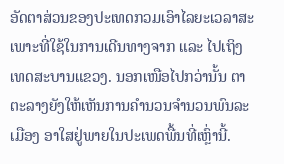ອັດຕາສ່ວນຂອງປະເທດກວມເອົາໄລຍະເວລາສະເພາະທີ່ໃຊ້ໃນການເດີນທາງຈາກ ແລະ ໄປເຖິງ ເທດສະບານແຂວງ. ນອກເໜືອໄປກວ່ານັ້ນ ຕາຕະລາງຍັງໃຫ້ເຫັນການຄຳນວນຈຳນວນພົນລະເມືອງ ອາໃສຢູ່ພາຍໃນປະເພດພື້ນທີ່ເຫຼົ່ານີ້.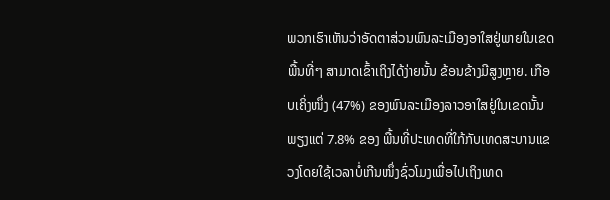ພວກເຮົາເຫັນວ່າອັດຕາສ່ວນພົນລະເມືອງອາໃສຢູ່ພາຍໃນເຂດພື້ນທີ່ໆ ສາມາດເຂົ້າເຖິງໄດ້ງ່າຍນັ້ນ ຂ້ອນຂ້າງມີສູງຫຼາຍ. ເກືອບເຄິ່ງໜຶ່ງ (47%) ຂອງພົນລະເມືອງລາວອາໃສຢູ່ໃນເຂດນັ້ນພຽງແຕ່ 7.8% ຂອງ ພື້ນທີ່ປະເທດທີ່ໃກ້ກັບເທດສະບານແຂວງໂດຍໃຊ້ເວລາບໍ່ເກີນໜຶ່ງຊົ່ວໂມງເພື່ອໄປເຖິງເທດ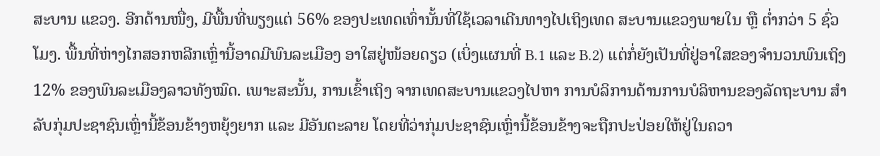ສະບານ ແຂວງ. ອີກດ້ານໜື່ງ, ມີພື້ນທີ່ພຽງແຕ່ 56% ຂອງປະເທດເທົ່ານັ້ນທີ່ໃຊ້ເວລາເດີນທາງໄປເຖິງເທດ ສະບານແຂວງພາຍໃນ ຫຼື ຕ່ຳກວ່າ 5 ຊົ່ວໂມງ. ພື້ນທີ່ຫ່າງໄກສອກຫລີກເຫຼົ່ານີ້ອາດມີພົນລະເມືອງ ອາໃສຢູ່ໜ້ອຍດຽວ (ເບິ່ງແຜນທີ່ B.1 ແລະ B.2) ແຕ່ກໍ່ຍັງເປັນທີ່ຢູ່ອາໃສຂອງຈຳນວນພົນເຖິງ 12% ຂອງພົນລະເມືອງລາວທັງໝົດ. ເພາະສະນັ້ນ, ການເຂົ້າເຖິງ ຈາກເທດສະບານແຂວງໄປຫາ ການບໍລິການດ້ານການບໍລິຫານຂອງລັດຖະບານ ສຳລັບກຸ່ມປະຊາຊົນເຫຼົ່ານີ້ຂ້ອນຂ້າງຫຍຸ້ງຍາກ ແລະ ມີອັນຕະລາຍ ໂດຍທີ່ວ່າກຸ່ມປະຊາຊົນເຫຼົ່ານີ້ຂ້ອນຂ້າງຈະຖືກປະປ່ອຍໃຫ້ຢູ່ໃນຄວາ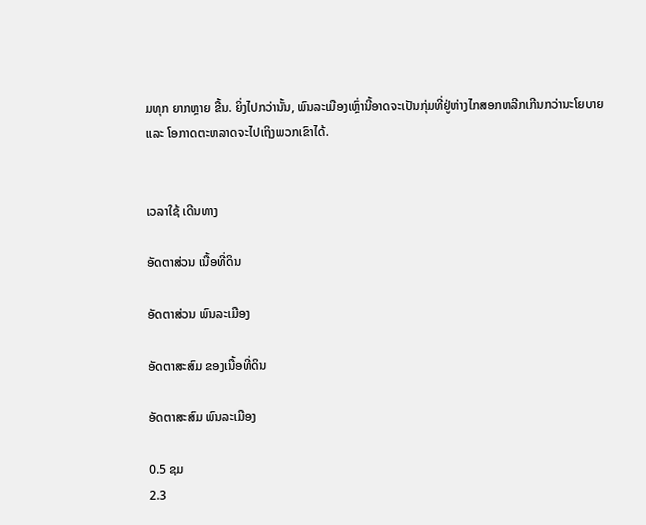ມທຸກ ຍາກຫຼາຍ ຂື້ນ. ຍິ່ງໄປກວ່ານັ້ນ, ພົນລະເມືອງເຫຼົ່ານີ້ອາດຈະເປັນກຸ່ມທີ່ຢູ່ຫ່າງໄກສອກຫລີກເກີນກວ່ານະໂຍບາຍ ແລະ ໂອກາດຕະຫລາດຈະໄປເຖິງພວກເຂົາໄດ້.


ເວລາໃຊ້ ເດີນທາງ

ອັດຕາສ່ວນ ເນື້ອທີ່ດິນ

ອັດຕາສ່ວນ ພົນລະເມືອງ

ອັດຕາສະສົມ ຂອງເນື້ອທີ່ດິນ

ອັດຕາສະສົມ ພົນລະເມືອງ

0.5 ຊມ
2.3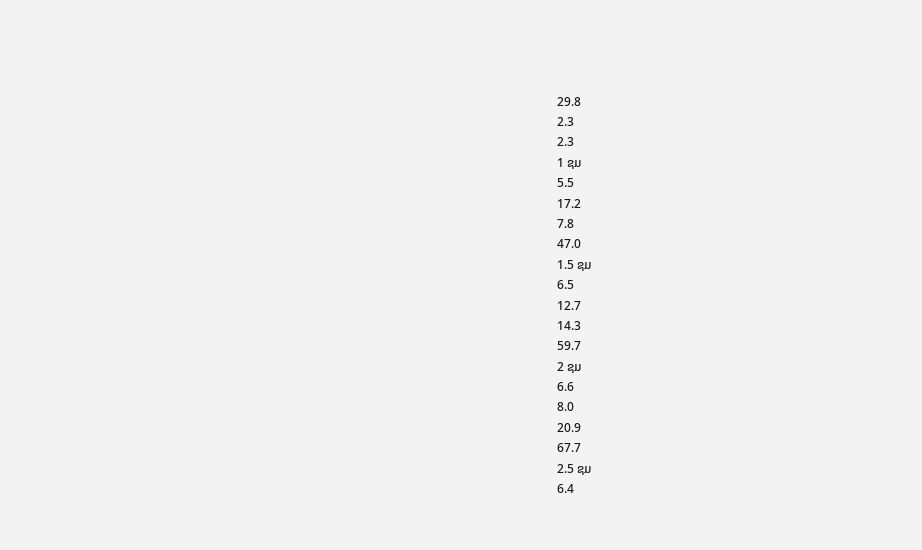29.8
2.3
2.3
1 ຊມ
5.5
17.2
7.8
47.0
1.5 ຊມ
6.5
12.7
14.3
59.7
2 ຊມ
6.6
8.0
20.9
67.7
2.5 ຊມ
6.4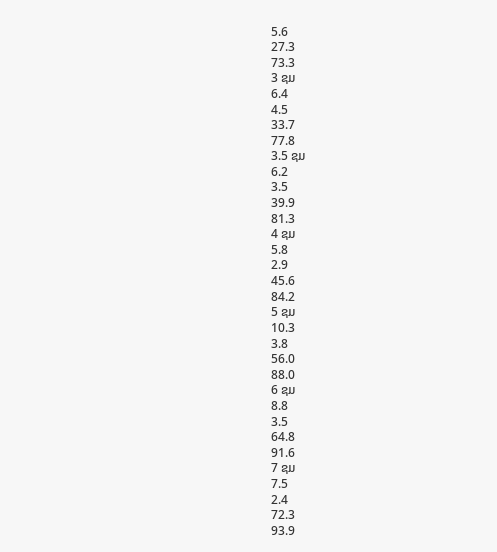5.6
27.3
73.3
3 ຊມ
6.4
4.5
33.7
77.8
3.5 ຊມ
6.2
3.5
39.9
81.3
4 ຊມ
5.8
2.9
45.6
84.2
5 ຊມ
10.3
3.8
56.0
88.0
6 ຊມ
8.8
3.5
64.8
91.6
7 ຊມ
7.5
2.4
72.3
93.9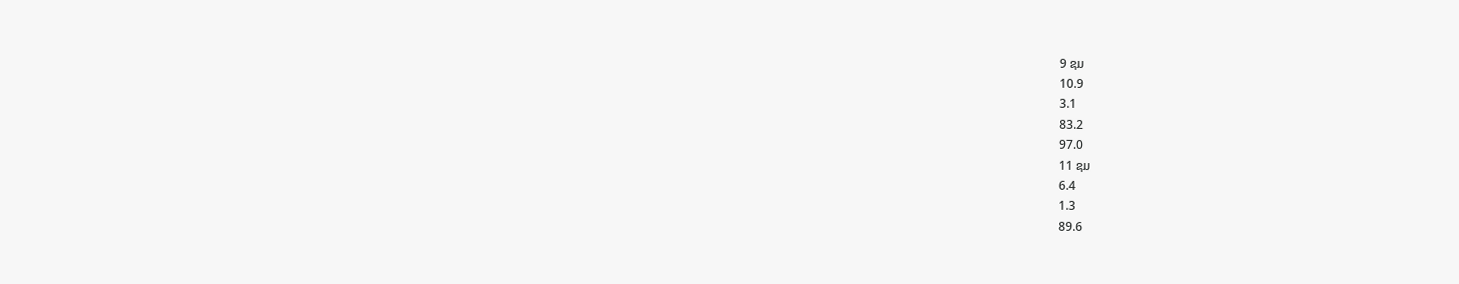9 ຊມ
10.9
3.1
83.2
97.0
11 ຊມ
6.4
1.3
89.6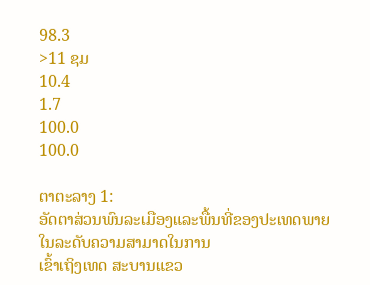98.3
>11 ຊມ
10.4
1.7
100.0
100.0

ຕາຕະລາງ 1:
ອັດຕາສ່ວນພົນລະເມືອງແລະພື້ນທີ່ຂອງປະເທດພາຍໃນລະດັບຄວາມສາມາດໃນການ
ເຂົ້າເຖິງເທດ ສະບານແຂວ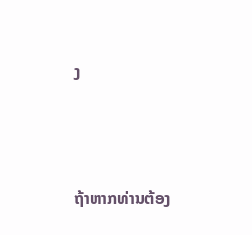ງ




ຖ້າຫາກທ່ານຕ້ອງ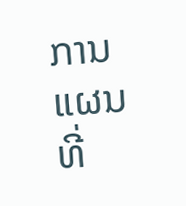ການແຜນທີ່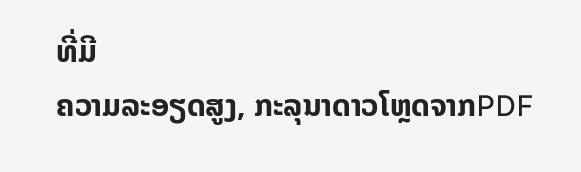ທີ່ມີ
ຄວາມລະອຽດສູງ, ກະລຸນາດາວໂຫຼດຈາກPDF